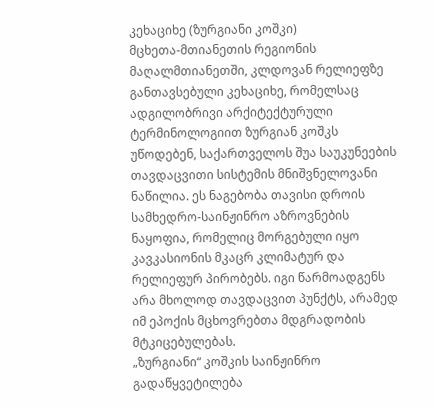კეხაციხე (ზურგიანი კოშკი)
მცხეთა-მთიანეთის რეგიონის მაღალმთიანეთში, კლდოვან რელიეფზე განთავსებული კეხაციხე, რომელსაც ადგილობრივი არქიტექტურული ტერმინოლოგიით ზურგიან კოშკს უწოდებენ, საქართველოს შუა საუკუნეების თავდაცვითი სისტემის მნიშვნელოვანი ნაწილია. ეს ნაგებობა თავისი დროის სამხედრო-საინჟინრო აზროვნების ნაყოფია, რომელიც მორგებული იყო კავკასიონის მკაცრ კლიმატურ და რელიეფურ პირობებს. იგი წარმოადგენს არა მხოლოდ თავდაცვით პუნქტს, არამედ იმ ეპოქის მცხოვრებთა მდგრადობის მტკიცებულებას.
„ზურგიანი“ კოშკის საინჟინრო გადაწყვეტილება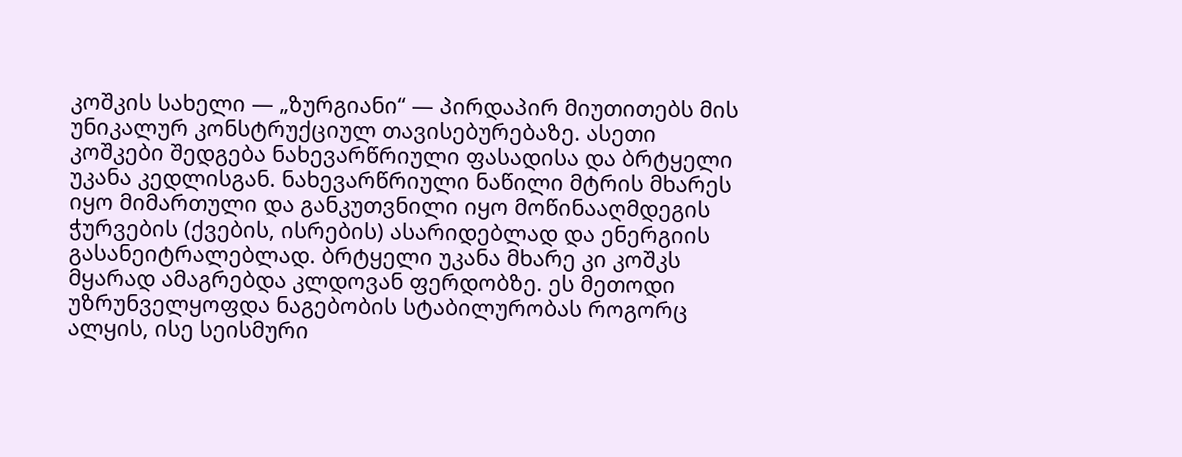კოშკის სახელი — „ზურგიანი“ — პირდაპირ მიუთითებს მის უნიკალურ კონსტრუქციულ თავისებურებაზე. ასეთი კოშკები შედგება ნახევარწრიული ფასადისა და ბრტყელი უკანა კედლისგან. ნახევარწრიული ნაწილი მტრის მხარეს იყო მიმართული და განკუთვნილი იყო მოწინააღმდეგის ჭურვების (ქვების, ისრების) ასარიდებლად და ენერგიის გასანეიტრალებლად. ბრტყელი უკანა მხარე კი კოშკს მყარად ამაგრებდა კლდოვან ფერდობზე. ეს მეთოდი უზრუნველყოფდა ნაგებობის სტაბილურობას როგორც ალყის, ისე სეისმური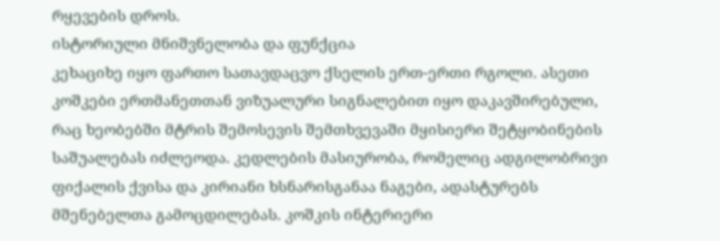რყევების დროს.
ისტორიული მნიშვნელობა და ფუნქცია
კეხაციხე იყო ფართო სათავდაცვო ქსელის ერთ-ერთი რგოლი. ასეთი კოშკები ერთმანეთთან ვიზუალური სიგნალებით იყო დაკავშირებული, რაც ხეობებში მტრის შემოსევის შემთხვევაში მყისიერი შეტყობინების საშუალებას იძლეოდა. კედლების მასიურობა, რომელიც ადგილობრივი ფიქალის ქვისა და კირიანი ხსნარისგანაა ნაგები, ადასტურებს მშენებელთა გამოცდილებას. კოშკის ინტერიერი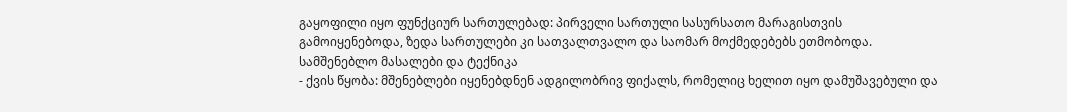გაყოფილი იყო ფუნქციურ სართულებად: პირველი სართული სასურსათო მარაგისთვის გამოიყენებოდა, ზედა სართულები კი სათვალთვალო და საომარ მოქმედებებს ეთმობოდა.
სამშენებლო მასალები და ტექნიკა
- ქვის წყობა: მშენებლები იყენებდნენ ადგილობრივ ფიქალს, რომელიც ხელით იყო დამუშავებული და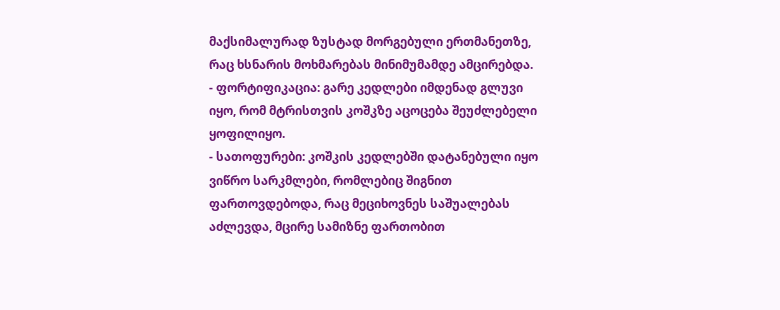მაქსიმალურად ზუსტად მორგებული ერთმანეთზე, რაც ხსნარის მოხმარებას მინიმუმამდე ამცირებდა.
- ფორტიფიკაცია: გარე კედლები იმდენად გლუვი იყო, რომ მტრისთვის კოშკზე აცოცება შეუძლებელი ყოფილიყო.
- სათოფურები: კოშკის კედლებში დატანებული იყო ვიწრო სარკმლები, რომლებიც შიგნით ფართოვდებოდა, რაც მეციხოვნეს საშუალებას აძლევდა, მცირე სამიზნე ფართობით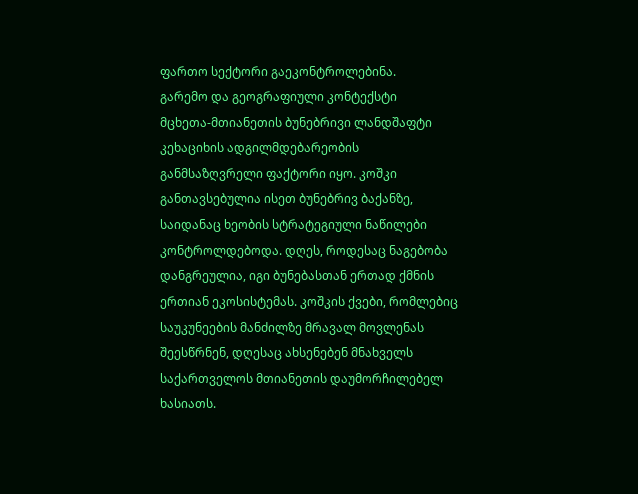ფართო სექტორი გაეკონტროლებინა.
გარემო და გეოგრაფიული კონტექსტი
მცხეთა-მთიანეთის ბუნებრივი ლანდშაფტი კეხაციხის ადგილმდებარეობის განმსაზღვრელი ფაქტორი იყო. კოშკი განთავსებულია ისეთ ბუნებრივ ბაქანზე, საიდანაც ხეობის სტრატეგიული ნაწილები კონტროლდებოდა. დღეს, როდესაც ნაგებობა დანგრეულია, იგი ბუნებასთან ერთად ქმნის ერთიან ეკოსისტემას. კოშკის ქვები, რომლებიც საუკუნეების მანძილზე მრავალ მოვლენას შეესწრნენ, დღესაც ახსენებენ მნახველს საქართველოს მთიანეთის დაუმორჩილებელ ხასიათს.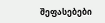შეფასებები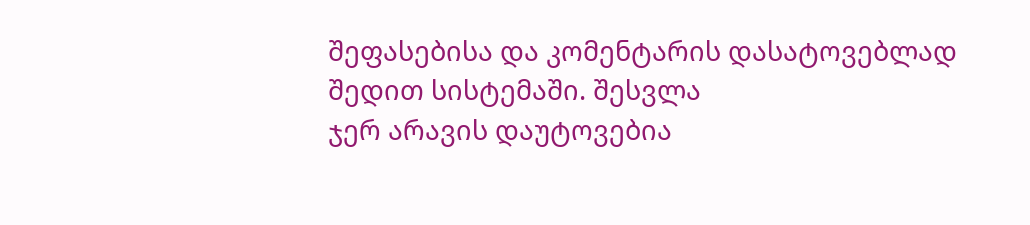შეფასებისა და კომენტარის დასატოვებლად შედით სისტემაში. შესვლა
ჯერ არავის დაუტოვებია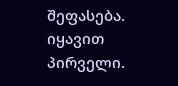შეფასება. იყავით პირველი.